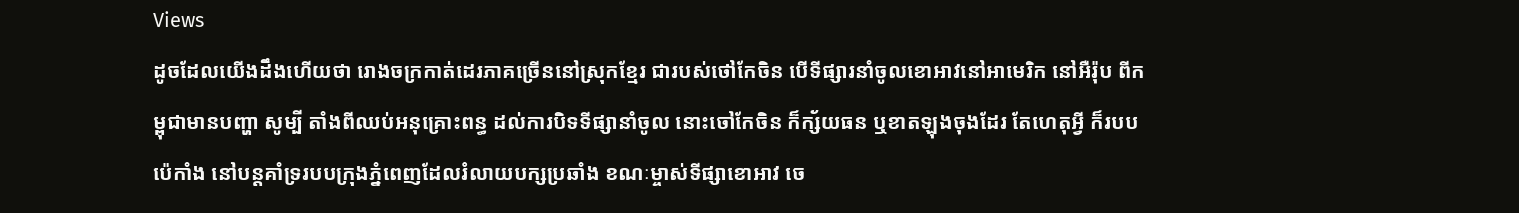Views
ដូចដែលយើងដឹងហើយថា រោងចក្រកាត់ដេរភាគច្រើននៅស្រុកខ្មែរ ជារបស់ថៅកែចិន បើទីផ្សារនាំចូលខោអាវនៅអាមេរិក នៅអឺរ៉ុប ពីកម្ពុជាមានបញ្ហា សូម្បី តាំងពីឈប់អនុគ្រោះពន្ធ ដល់ការបិទទីផ្សានាំចូល នោះចៅកែចិន ក៏ក្ស័យធន ឬខាតឡុងចុងដែរ តែហេតុអ្វី ក៏របបប៉េកាំង នៅបន្តគាំទ្ររបបក្រុងភ្នំពេញដែលរំលាយបក្សប្រឆាំង ខណៈម្ចាស់ទីផ្សាខោអាវ ចេ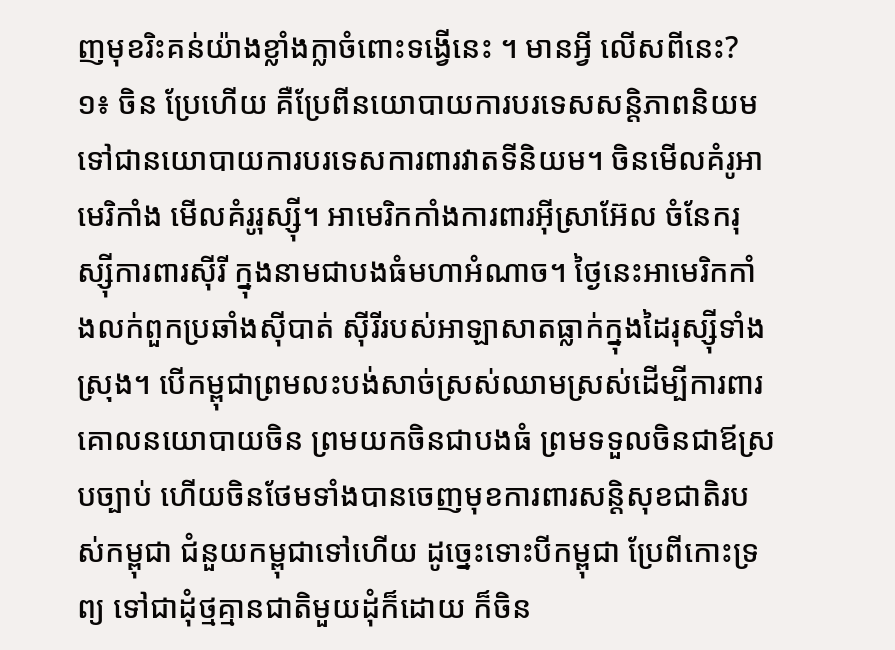ញមុខរិះគន់យ៉ាងខ្លាំងក្លាចំពោះទង្វើនេះ ។ មានអ្វី លើសពីនេះ?
១៖ ចិន ប្រែហើយ គឺប្រែពីនយោបាយការបរទេសសន្តិភាពនិយម ទៅជានយោបាយការបរទេសការពារវាតទីនិយម។ ចិនមើលគំរូអាមេរិកាំង មើលគំរូរុស្ស៊ី។ អាមេរិកកាំងការពារអ៊ីស្រាអ៊ែល ចំនែករុស្ស៊ីការពារស៊ីរី ក្នុងនាមជាបងធំមហាអំណាច។ ថ្ងៃនេះអាមេរិកកាំងលក់ពួកប្រឆាំងស៊ីបាត់ ស៊ីរីរបស់អាឡាសាតធ្លាក់ក្នុងដៃរុស្ស៊ីទាំងស្រុង។ បើកម្ពុជាព្រមលះបង់សាច់ស្រស់ឈាមស្រស់ដើម្បីការពារគោលនយោបាយចិន ព្រមយកចិនជាបងធំ ព្រមទទួលចិនជាឪស្របច្បាប់ ហើយចិនថែមទាំងបានចេញមុខការពារសន្តិសុខជាតិរបស់កម្ពុជា ជំនួយកម្ពុជាទៅហើយ ដូច្នេះទោះបីកម្ពុជា ប្រែពីកោះទ្រព្យ ទៅជាដុំថ្មគ្មានជាតិមួយដុំក៏ដោយ ក៏ចិន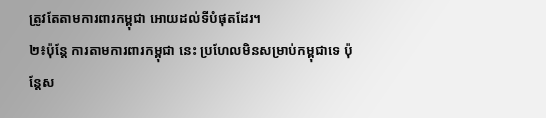ត្រូវតែតាមការពារកម្ពុជា អោយដល់ទីបំផុតដែរ។
២៖ប៉ុន្តែ ការតាមការពារកម្ពុជា នេះ ប្រហែលមិនសម្រាប់កម្ពុជាទេ ប៉ុន្តែស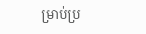ម្រាប់ប្រ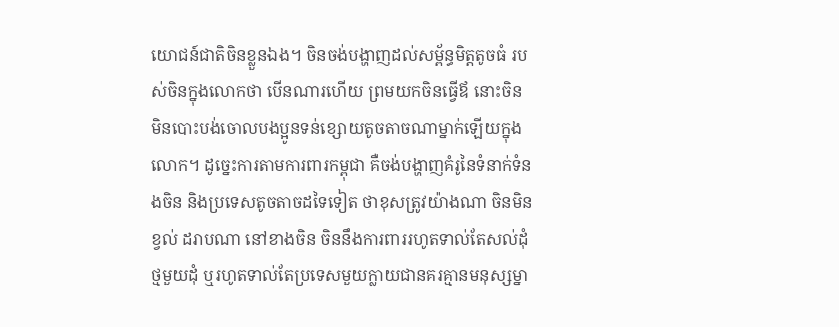យោជន៍ជាតិចិនខ្លួនឯង។ ចិនចង់បង្ហាញដល់សម្ព័ន្ធមិត្តតូចធំ របស់ចិនក្នុងលោកថា បើនណារហើយ ព្រមយកចិនធ្វើឪ នោះចិន មិនបោះបង់ចោលបងប្អូនទន់ខ្សោយតូចតាចណាម្នាក់ឡើយក្នុងលោក។ ដូច្នេះការតាមការពារកម្ពុជា គឺចង់បង្ហាញគំរូនៃទំនាក់ទំនងចិន និងប្រទេសតូចតាចដទៃទៀត ថាខុសត្រូវយ៉ាងណា ចិនមិនខ្វល់ ដរាបណា នៅខាងចិន ចិននឹងការពាររហូតទាល់តែសល់ដុំថ្មមួយដុំ ឬរហូតទាល់តែប្រទេសមួយក្លាយជានគរគ្មានមនុស្សម្នា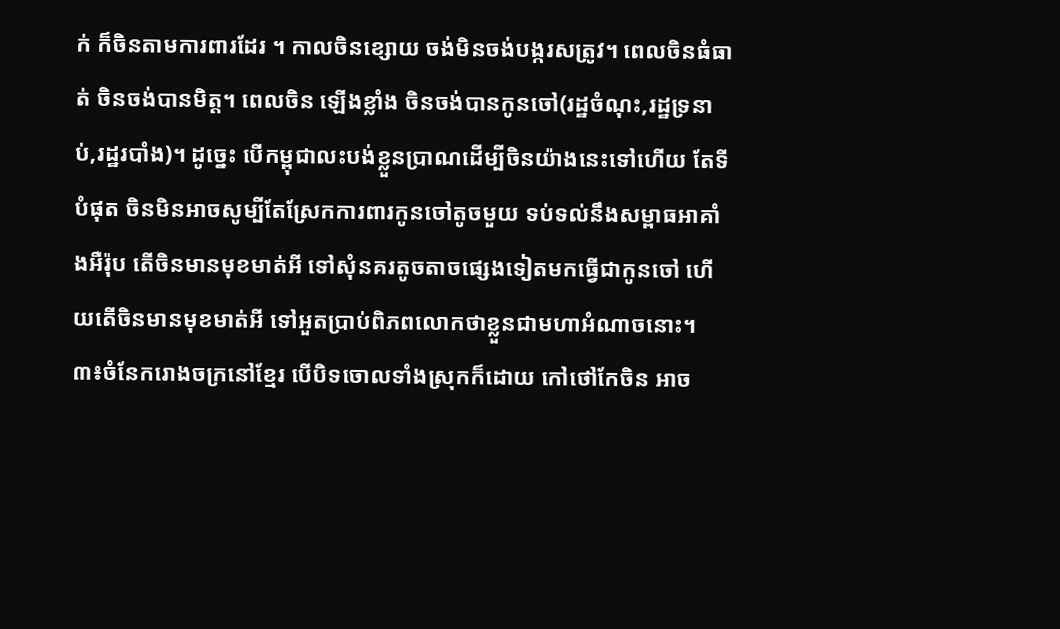ក់ ក៏ចិនតាមការពារដែរ ។ កាលចិនខ្សោយ ចង់មិនចង់បង្ករសត្រូវ។ ពេលចិនធំធាត់ ចិនចង់បានមិត្ត។ ពេលចិន ឡើងខ្លាំង ចិនចង់បានកូនចៅ(រដ្ឋចំណុះ,រដ្ឋទ្រនាប់,រដ្ឋរបាំង)។ ដូច្នេះ បើកម្ពុជាលះបង់ខ្លួនប្រាណដើម្បីចិនយ៉ាងនេះទៅហើយ តែទីបំផុត ចិនមិនអាចសូម្បីតែស្រែកការពារកូនចៅតូចមួយ ទប់ទល់នឹងសម្ពាធអាគាំងអឺរ៉ុប តើចិនមានមុខមាត់អី ទៅសុំនគរតូចតាចផ្សេងទៀតមកធ្វើជាកូនចៅ ហើយតើចិនមានមុខមាត់អី ទៅអួតប្រាប់ពិភពលោកថាខ្លួនជាមហាអំណាចនោះ។
៣៖ចំនែករោងចក្រនៅខ្មែរ បើបិទចោលទាំងស្រុកក៏ដោយ កៅថៅកែចិន អាច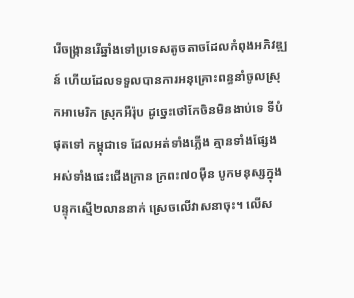រើចង្ក្រានរើឆ្នាំងទៅប្រទេសតូចតាចដែលកំពុងអភិវឌ្ឍន៍ ហើយដែលទទួលបានការអនុគ្រោះពន្ធនាំចូលស្រុកអាមេរិក ស្រុកអឺរ៉ុប ដូច្នេះថៅកែចិនមិនងាប់ទេ ទីបំផុតទៅ កម្ពុជាទេ ដែលអត់ទាំងភ្លើង គ្មានទាំងផ្សែង អស់ទាំងផេះជើងក្រាន ក្រពះ៧០ម៉ឺន បូកមនុស្សក្នុងបន្ទុកស្មើ២លាននាក់ ស្រេចលើវាសនាចុះ។ លើស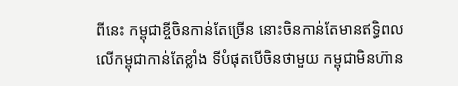ពីនេះ កម្ពុជាខ្ចីចិនកាន់តែច្រើន នោះចិនកាន់តែមានឥទ្ធិពលលើកម្ពុជាកាន់តែខ្លាំង ទីបំផុតបើចិនថាមួយ កម្ពុជាមិនហ៊ាន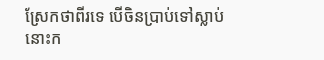ស្រែកថាពីរទេ បើចិនប្រាប់ទៅស្លាប់ នោះក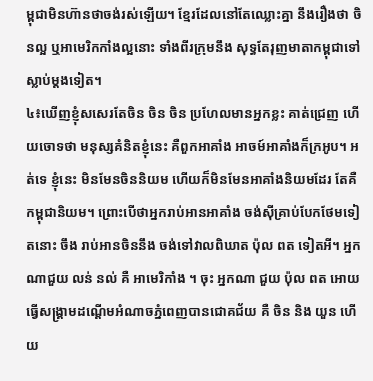ម្ពុជាមិនហ៊ានថាចង់រស់ឡើយ។ ខ្មែរដែលនៅតែឈ្លោះគ្នា នឹងរឿងថា ចិនល្អ ឬអាមេរិកកាំងល្អនោះ ទាំងពីរក្រុមនឹង សុទ្ធតែរុញមាតាកម្ពុជាទៅស្លាប់ម្តងទៀត។
៤៖ឃើញខ្ញុំសសេរតែចិន ចិន ចិន ប្រហែលមានអ្នកខ្លះ គាត់ជ្រេញ ហើយចោទថា មនុស្សគំនិតខ្ញុំនេះ គឺពួកអាគាំង អាចម៍អាគាំងក៏ក្រអូប។ អត់ទេ ខ្ញុំនេះ មិនមែនចិននិយម ហើយក៏មិនមែនអាគាំងនិយមដែរ តែគឺ កម្ពុជានិយម។ ព្រោះបើថាអ្នករាប់អានអាគាំង ចង់ស៊ីគ្រាប់បែកថែមទៀតនោះ ចឹង រាប់អានចិននឹង ចង់ទៅវាលពិឃាត ប៉ុល ពត ទៀតអី។ អ្នកណាជួយ លន់ នល់ គឺ អាមេរិកាំង ។ ចុះ អ្នកណា ជួយ ប៉ុល ពត អោយធ្វើសង្គ្រាមដណ្តើមអំណាចភ្នំពេញបានជោគជ័យ គឺ ចិន និង យួន ហើយ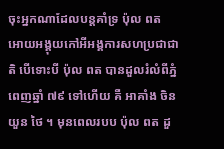ចុះអ្នកណាដែលបន្តគាំទ្រ ប៉ុល ពត អោយអង្គុយកៅអីអង្គការសហប្រជាជាតិ បើទោះបី ប៉ុល ពត បានដួលរំលំពីភ្នំពេញឆ្នាំ ៧៩ ទៅហើយ គឺ អាគាំង ចិន យួន ថៃ ។ មុនពេលរបប ប៉ុល ពត ដួ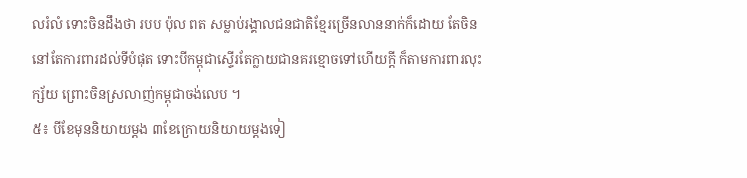លរំលំ ទោះចិនដឹងថា របប ប៉ុល ពត សម្លាប់រង្គាលជនជាតិខ្មែរច្រើនលាននាក់ក៏ដោយ តែចិននៅតែការពារដល់ទីបំផុត ទោះបីកម្ពុជាស្ទើរតែក្លាយជានគរខ្មោចទៅហើយក្តី ក៏តាមការពារលុះក្ស័យ ព្រោះចិនស្រលាញ់កម្ពុជាចង់លេប ។
៥៖ បីខែមុននិយាយម្តង ៣ខែក្រោយនិយាយម្តងទៀ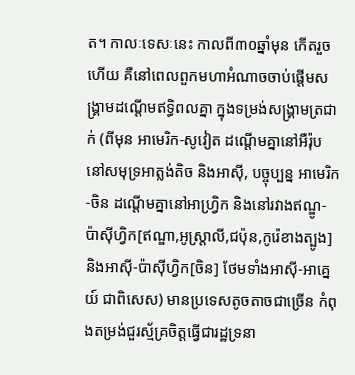ត។ កាលៈទេសៈនេះ កាលពី៣០ឆ្នាំមុន កើតរួចហើយ គឺនៅពេលពួកមហាអំណាចចាប់ផ្តើមសង្គ្រាមដណ្តើមឥទ្ធិពលគ្នា ក្នុងទម្រង់សង្គ្រាមត្រជាក់ (ពីមុន អាមេរិក-សូវៀត ដណ្តើមគ្នានៅអឺរ៉ុប នៅសមុទ្រអាត្លង់តិច និងអាស៊ី, បច្ចុប្បន្ន អាមេរិក-ចិន ដណ្តើមគ្នានៅអាហ្វ្រិក និងនៅរវាងឥណ្ឌូ-ប៉ាស៊ីហ្វិក[ឥណ្ឌា,អូស្ត្រាលី,ជប៉ុន,កូរ៉េខាងត្បូង] និងអាស៊ី-ប៉ាស៊ីហ្វិក[ចិន] ថែមទាំងអាស៊ី-អាគ្នេយ៍ ជាពិសេស) មានប្រទេសតូចតាចជាច្រើន កំពុងតម្រង់ជួរស្ម័គ្រចិត្តធ្វើជារដ្ឋទ្រនា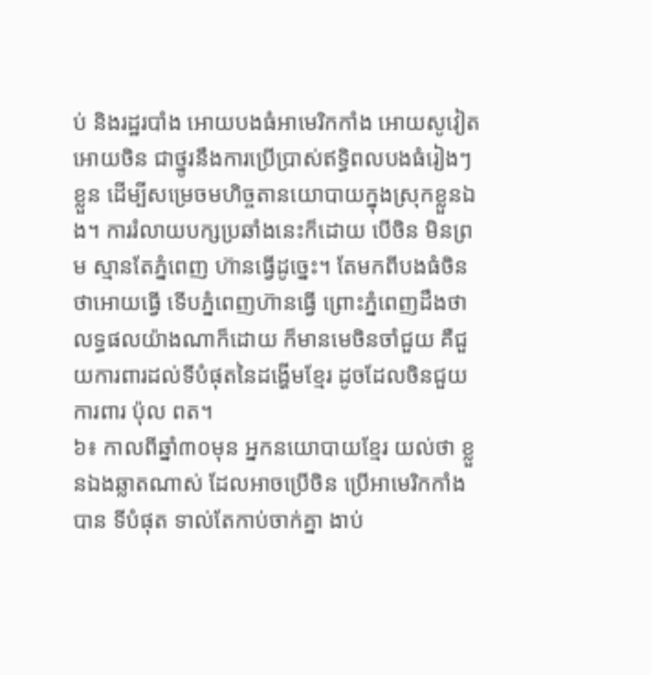ប់ និងរដ្ឋរបាំង អោយបងធំអាមេរិកកាំង អោយសូវៀត អោយចិន ជាថ្នូរនឹងការប្រើប្រាស់ឥទ្ធិពលបងធំរៀងៗខ្លួន ដើម្បីសម្រេចមហិច្ចតានយោបាយក្នុងស្រុកខ្លួនឯង។ ការរំលាយបក្សប្រឆាំងនេះក៏ដោយ បើចិន មិនព្រម ស្មានតែភ្នំពេញ ហ៊ានធ្វើដូច្នេះ។ តែមកពីបងធំចិនថាអោយធ្វើ ទើបភ្នំពេញហ៊ានធ្វើ ព្រោះភ្នំពេញដឹងថា លទ្ធផលយ៉ាងណាក៏ដោយ ក៏មានមេចិនចាំជួយ គឺជួយការពារដល់ទីបំផុតនៃដង្ហើមខ្មែរ ដូចដែលចិនជួយការពារ ប៉ុល ពត។
៦៖ កាលពីឆ្នាំ៣០មុន អ្នកនយោបាយខ្មែរ យល់ថា ខ្លួនឯងឆ្លាតណាស់ ដែលអាចប្រើចិន ប្រើអាមេរិកកាំងបាន ទីបំផុត ទាល់តែកាប់ចាក់គ្នា ងាប់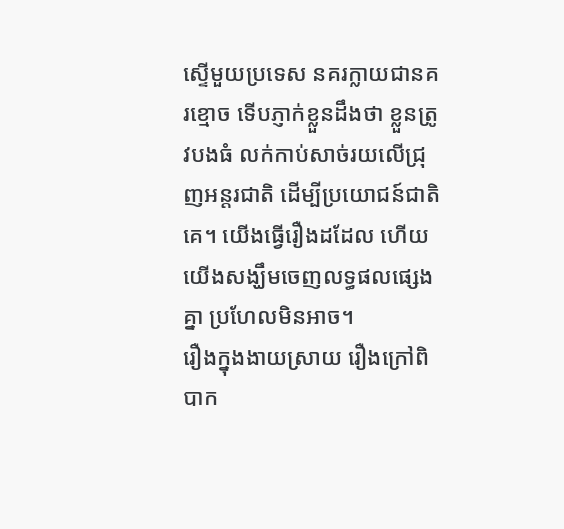ស្ទើមួយប្រទេស នគរក្លាយជានគរខ្មោច ទើបភ្ញាក់ខ្លួនដឹងថា ខ្លួនត្រូវបងធំ លក់កាប់សាច់រយលើជ្រុញអន្តរជាតិ ដើម្បីប្រយោជន៍ជាតិគេ។ យើងធ្វើរឿងដដែល ហើយយើងសង្ឃឹមចេញលទ្ធផលផ្សេងគ្នា ប្រហែលមិនអាច។
រឿងក្នុងងាយស្រាយ រឿងក្រៅពិបាក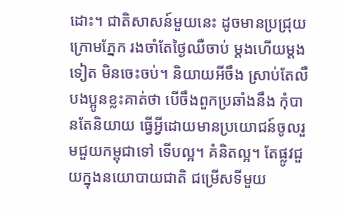ដោះ។ ជាតិសាសន៍មួយនេះ ដូចមានប្រជ្រុយក្រោមភ្នែក រងចាំតែថ្ងៃឈឺចាប់ ម្តងហើយម្តងទៀត មិនចេះចប់។ និយាយអីចឹង ស្រាប់តែលឺបងប្អូនខ្លះគាត់ថា បើចឹងពួកប្រឆាំងនឹង កុំបានតែនិយាយ ធ្វើអ្វីដោយមានប្រយោជន៍ចូលរួមជួយកម្ពុជាទៅ ទើបល្អ។ គំនិតល្អ។ តែផ្លូវជួយក្នុងនយោបាយជាតិ ជម្រើសទីមួយ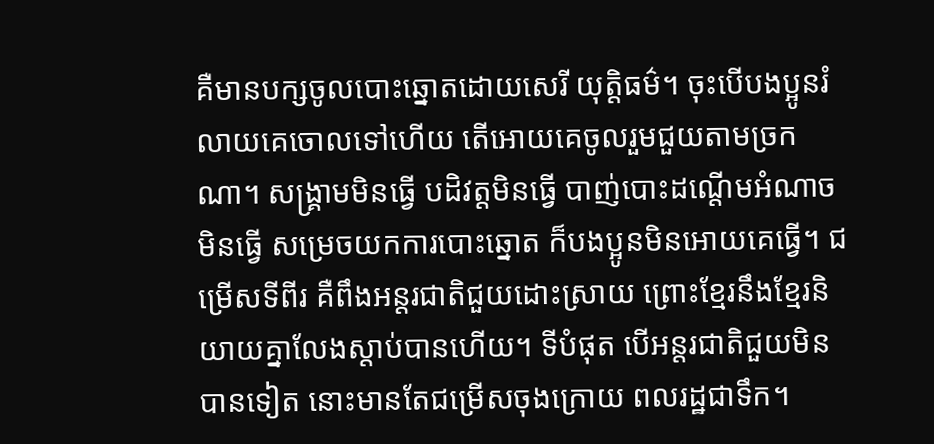គឺមានបក្សចូលបោះឆ្នោតដោយសេរី យុត្តិធម៌។ ចុះបើបងប្អូនរំលាយគេចោលទៅហើយ តើអោយគេចូលរួមជួយតាមច្រកណា។ សង្គ្រាមមិនធ្វើ បដិវត្តមិនធ្វើ បាញ់បោះដណ្តើមអំណាចមិនធ្វើ សម្រេចយកការបោះឆ្នោត ក៏បងប្អូនមិនអោយគេធ្វើ។ ជម្រើសទីពីរ គឺពឹងអន្តរជាតិជួយដោះស្រាយ ព្រោះខ្មែរនឹងខ្មែរនិយាយគ្នាលែងស្តាប់បានហើយ។ ទីបំផុត បើអន្តរជាតិជួយមិនបានទៀត នោះមានតែជម្រើសចុងក្រោយ ពលរដ្ឋជាទឹក។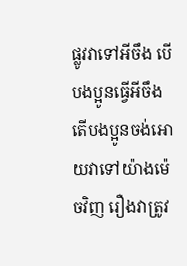ផ្លូវវាទៅអីចឹង បើបងប្អូនធ្វើអីចឹង តើបងប្អូនចង់អោយវាទៅយ៉ាងម៉េចវិញ រឿងវាត្រូវ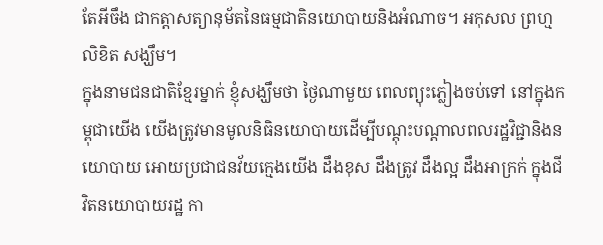តែអីចឹង ជាកត្តាសត្យានុម័តនៃធម្មជាតិនយោបាយនិងអំណាច។ អកុសល ព្រហ្មលិខិត សង្ឃឹម។
ក្នុងនាមជនជាតិខ្មែរម្នាក់ ខ្ញុំសង្ឃឹមថា ថ្ងៃណាមួយ ពេលព្យុះភ្លៀងចប់ទៅ នៅក្នុងកម្ពុជាយើង យើងត្រូវមានមូលនិធិនយោបាយដើម្បីបណ្តុះបណ្តាលពលរដ្ឋវិជ្ជានិងនយោបាយ អោយប្រជាជនវ័យក្មេងយើង ដឹងខុស ដឹងត្រូវ ដឹងល្អ ដឹងអាក្រក់ ក្នុងជីវិតនយោបាយរដ្ឋ កា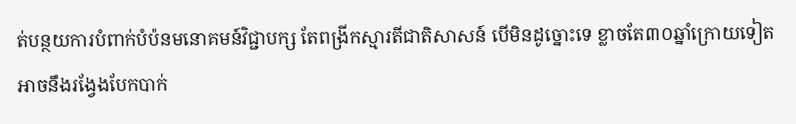ត់បន្ថយការបំពាក់បំប៉នមនោគមន៍វិជ្ជាបក្ស តែពង្រីកស្មារតីជាតិសាសន៍ បើមិនដូច្នោះទេ ខ្លាចតែ៣០ឆ្នាំក្រោយទៀត អាចនឹងរង្វែងបែកបាក់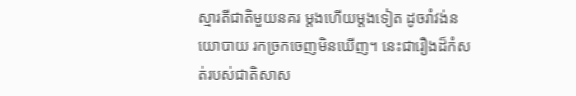ស្មារតីជាតិមួយនគរ ម្តងហើយម្តងទៀត ដូចរាំវង់នយោបាយ រកច្រកចេញមិនឃើញ។ នេះជារឿងដ៏កំសត់របស់ជាតិសាស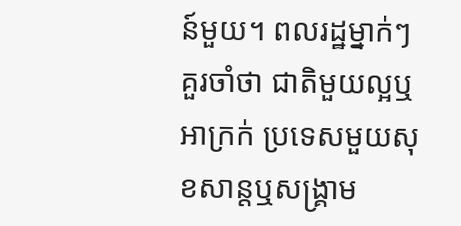ន៍មួយ។ ពលរដ្ឋម្នាក់ៗ គួរចាំថា ជាតិមួយល្អឬអាក្រក់ ប្រទេសមួយសុខសាន្តឬសង្គ្រាម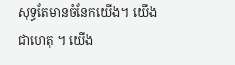សុទ្ធតែមានចំនែកយើង។ យើងជាហេតុ ។ យើង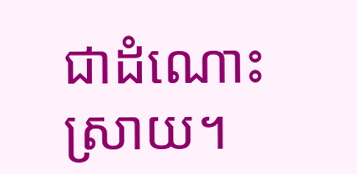ជាដំណោះស្រាយ។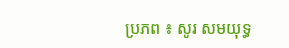ប្រភព ៖ សូរ សមយុទ្ធ